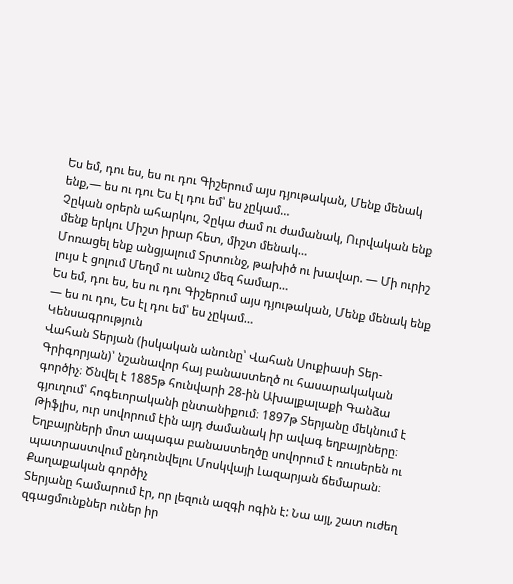Ես եմ, դու ես, ես ու դու Գիշերում այս դյութական, Մենք մենակ ենք,— ես ու դու Ես էլ դու եմ՝ ես չըկամ…
Չըկան օրերն ահարկու, Չըկա ժամ ու ժամանակ, Ուրվական ենք մենք երկու Միշտ իրար հետ, միշտ մենակ…
Մոռացել ենք անցյալում Տրտունջ, թախիծ ու խավար. — Մի ուրիշ լույս է ցոլում Մեղմ ու անուշ մեզ համար…
Ես եմ, դու ես, ես ու դու Գիշերում այս դյութական, Մենք մենակ ենք — ես ու դու, Ես էլ դու եմ՝ ես չըկամ…
Կենսագրություն
Վահան Տերյան (իսկական անունը՝ Վահան Սուքիասի Տեր-Գրիգորյան)՝ նշանավոր հայ բանաստեղծ ու հասարակական գործիչ։ Ծնվել է 1885թ հունվարի 28-ին Ախալքալաքի Գանձա գյուղում՝ հոգեւորականի ընտանիքում։ 1897թ Տերյանը մեկնում է Թիֆլիս, ուր սովորում էին այդ ժամանակ իր ավագ եղբայրները։ Եղբայրների մոտ ապագա բանաստեղծը սովորում է ռուսերեն ու պատրաստվում ընդունվելու Մոսկվայի Լազարյան ճեմարան։
Քաղաքական գործիչ
Տերյանը համարում էր, որ լեզուն ազգի ոգին է: Նա այլ, շատ ուժեղ զգացմունքներ ուներ իր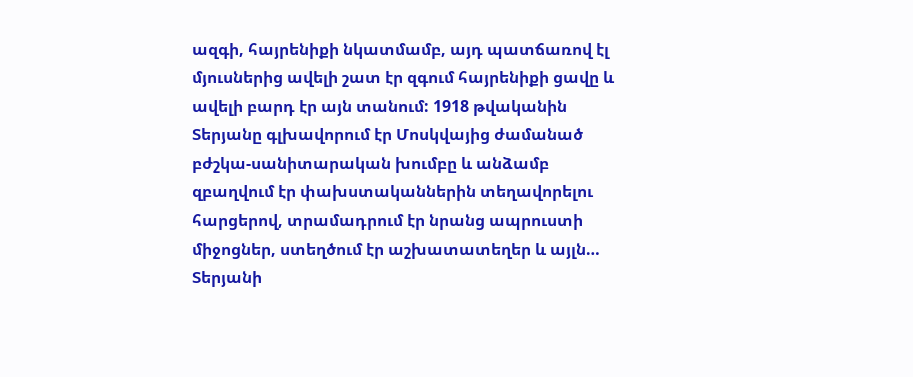ազգի, հայրենիքի նկատմամբ, այդ պատճառով էլ մյուսներից ավելի շատ էր զգում հայրենիքի ցավը և ավելի բարդ էր այն տանում: 1918 թվականին Տերյանը գլխավորում էր Մոսկվայից ժամանած բժշկա-սանիտարական խումբը և անձամբ զբաղվում էր փախստականներին տեղավորելու հարցերով, տրամադրում էր նրանց ապրուստի միջոցներ, ստեղծում էր աշխատատեղեր և այլն…
Տերյանի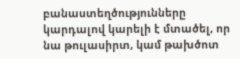բանաստեղծությունները կարդալով կարելի է մտածել, որ նա թուլասիրտ, կամ թախծոտ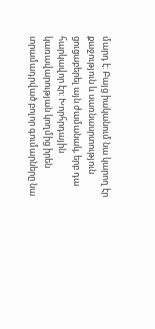մարդ է: Բայց իականում նա կարող էր քաջություն և սառնասրտություն ցուցաբերել այն ժամանակ, երբ դա հարկավոր էր: Խորհրդային կառավարության կողմից իրեն տրամադրված բոլոր գումարները նա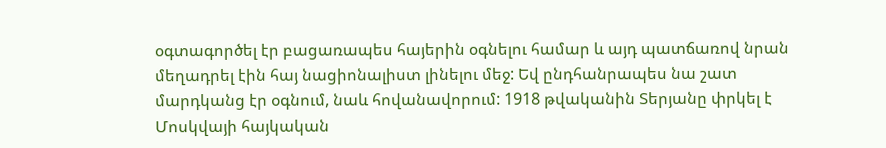օգտագործել էր բացառապես հայերին օգնելու համար և այդ պատճառով նրան մեղադրել էին հայ նացիոնալիստ լինելու մեջ: Եվ ընդհանրապես նա շատ մարդկանց էր օգնում, նաև հովանավորում: 1918 թվականին Տերյանը փրկել է Մոսկվայի հայկական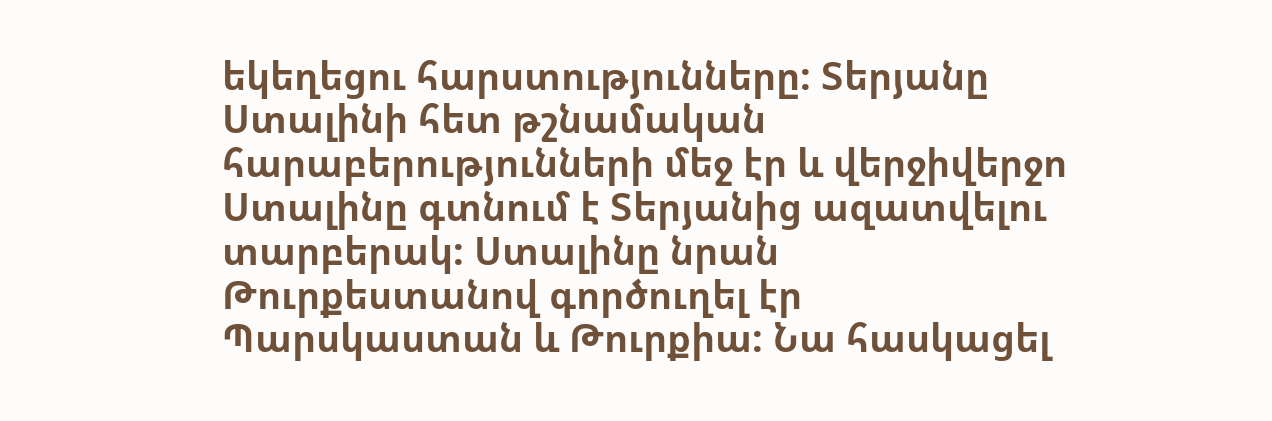եկեղեցու հարստությունները: Տերյանը Ստալինի հետ թշնամական հարաբերությունների մեջ էր և վերջիվերջո Ստալինը գտնում է Տերյանից ազատվելու տարբերակ: Ստալինը նրան Թուրքեստանով գործուղել էր Պարսկաստան և Թուրքիա: Նա հասկացել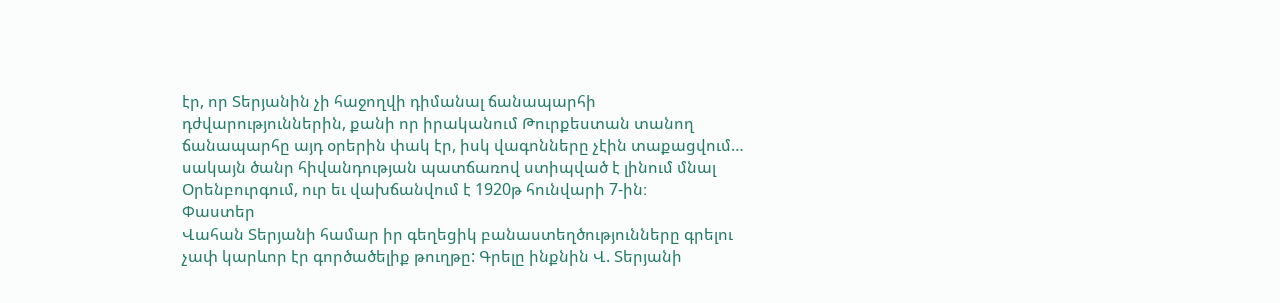էր, որ Տերյանին չի հաջողվի դիմանալ ճանապարհի դժվարություններին, քանի որ իրականում Թուրքեստան տանող ճանապարհը այդ օրերին փակ էր, իսկ վագոնները չէին տաքացվում…
սակայն ծանր հիվանդության պատճառով ստիպված է լինում մնալ Օրենբուրգում, ուր եւ վախճանվում է 1920թ հունվարի 7-ին։
Փաստեր
Վահան Տերյանի համար իր գեղեցիկ բանաստեղծությունները գրելու չափ կարևոր էր գործածելիք թուղթը: Գրելը ինքնին Վ. Տերյանի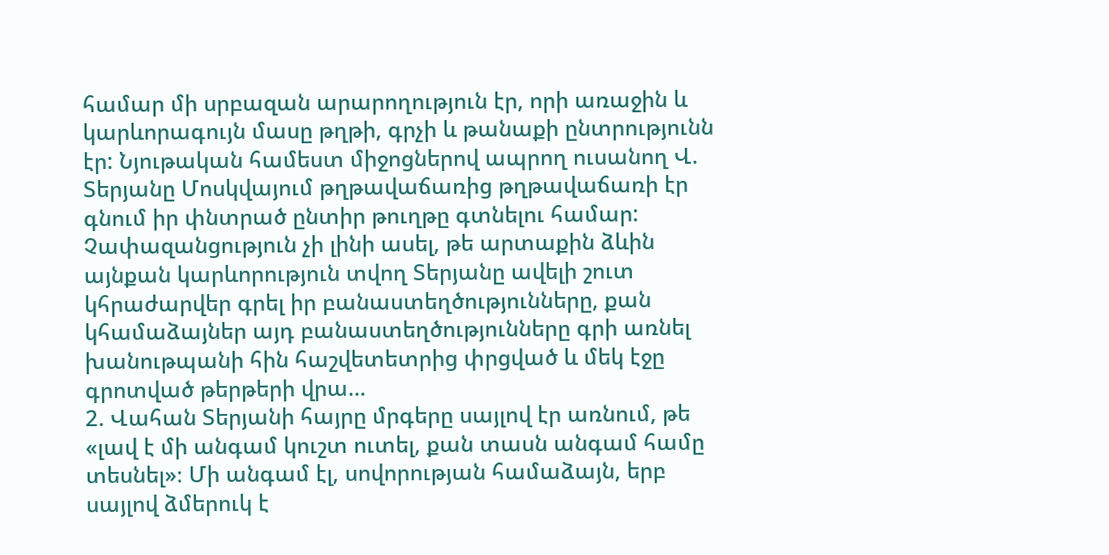համար մի սրբազան արարողություն էր, որի առաջին և կարևորագույն մասը թղթի, գրչի և թանաքի ընտրությունն էր: Նյութական համեստ միջոցներով ապրող ուսանող Վ. Տերյանը Մոսկվայում թղթավաճառից թղթավաճառի էր գնում իր փնտրած ընտիր թուղթը գտնելու համար:
Չափազանցություն չի լինի ասել, թե արտաքին ձևին այնքան կարևորություն տվող Տերյանը ավելի շուտ կհրաժարվեր գրել իր բանաստեղծությունները, քան կհամաձայներ այդ բանաստեղծությունները գրի առնել խանութպանի հին հաշվետետրից փրցված և մեկ էջը գրոտված թերթերի վրա…
2. Վահան Տերյանի հայրը մրգերը սայլով էր առնում, թե «լավ է մի անգամ կուշտ ուտել, քան տասն անգամ համը տեսնել»։ Մի անգամ էլ, սովորության համաձայն, երբ սայլով ձմերուկ է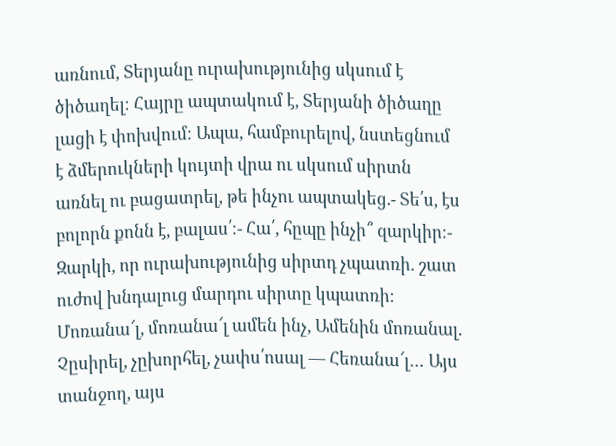առնում, Տերյանը ուրախությունից սկսում է ծիծաղել։ Հայրը ապտակում է, Տերյանի ծիծաղը լացի է փոխվում։ Ապա, համբուրելով, նստեցնում է ձմերուկների կույտի վրա ու սկսում սիրտն առնել ու բացատրել, թե ինչու ապտակեց.- Տե՛ս, էս բոլորն քոնն է, բալաս՛։- Հա՛, հըպը ինչի՞ զարկիր։- Զարկի, որ ուրախությունից սիրտդ չպատռի. շատ ուժով խնդալուց մարդու սիրտը կպատռի։
Մոռանա՜լ, մոռանա՜լ ամեն ինչ, Ամենին մոռանալ. Չըսիրել, չըխորհել, չափս՛ոսալ — Հեռանա՜լ… Այս տանջող, այս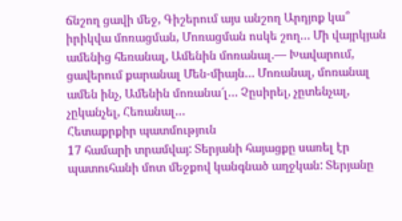ճնշող ցավի մեջ, Գիշերում այս անշող Արդյոք կա՞ իրիկվա մոռացման, Մոռացման ոսկե շող… Մի վայրկյան ամենից հեռանալ, Ամենին մոռանալ.— Խավարում, ցավերում քարանալ Մեն-միայն… Մոռանալ, մոռանալ ամեն ինչ, Ամենին մոռանա՜լ… Չըսիրել, չըտենչալ, չըկանչել, Հեռանալ…
Հետաքրքիր պատմություն
17 համարի տրամվայ: Տերյանի հայացքը սառել էր պատուհանի մոտ մեջքով կանգնած աղջկան: Տերյանը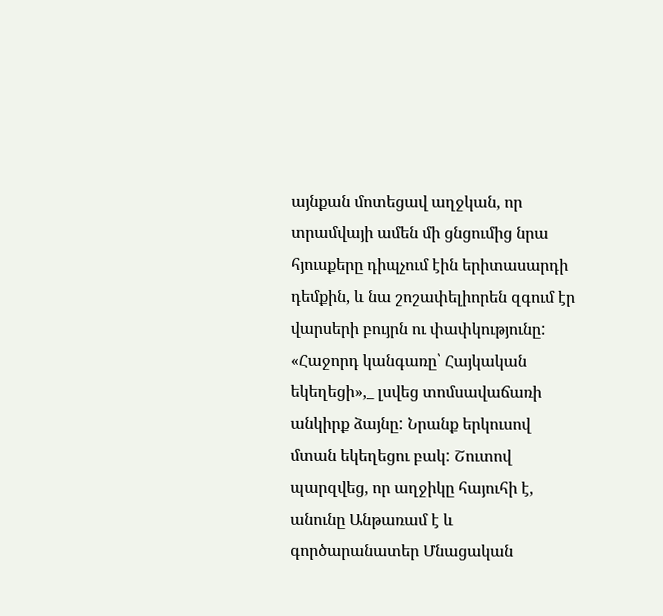այնքան մոտեցավ աղջկան, որ տրամվայի ամեն մի ցնցումից նրա հյուսքերը դիպչում էին երիտասարդի դեմքին, և նա շոշափելիորեն զգում էր վարսերի բույրն ու փափկությունը: «Հաջորդ կանգառը՝ Հայկական եկեղեցի»,_ լսվեց տոմսավաճառի անկիրք ձայնը: Նրանք երկուսով մտան եկեղեցու բակ: Շուտով պարզվեց, որ աղջիկը հայուհի է, անունը Անթառամ է և գործարանատեր Մնացական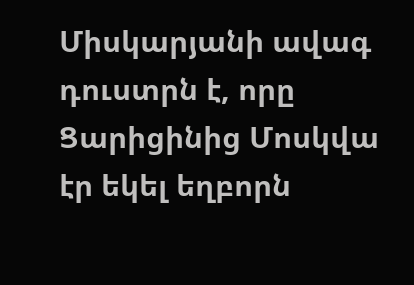Միսկարյանի ավագ դուստրն է, որը Ցարիցինից Մոսկվա էր եկել եղբորն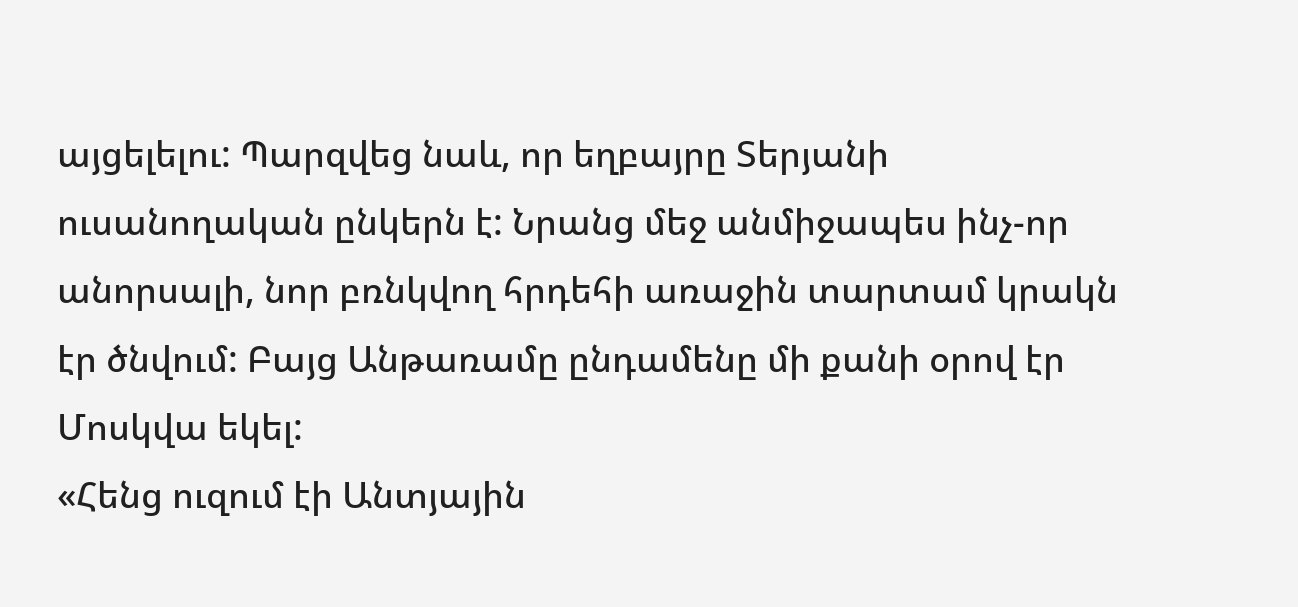այցելելու: Պարզվեց նաև, որ եղբայրը Տերյանի ուսանողական ընկերն է: Նրանց մեջ անմիջապես ինչ-որ անորսալի, նոր բռնկվող հրդեհի առաջին տարտամ կրակն էր ծնվում: Բայց Անթառամը ընդամենը մի քանի օրով էր Մոսկվա եկել:
«Հենց ուզում էի Անտյային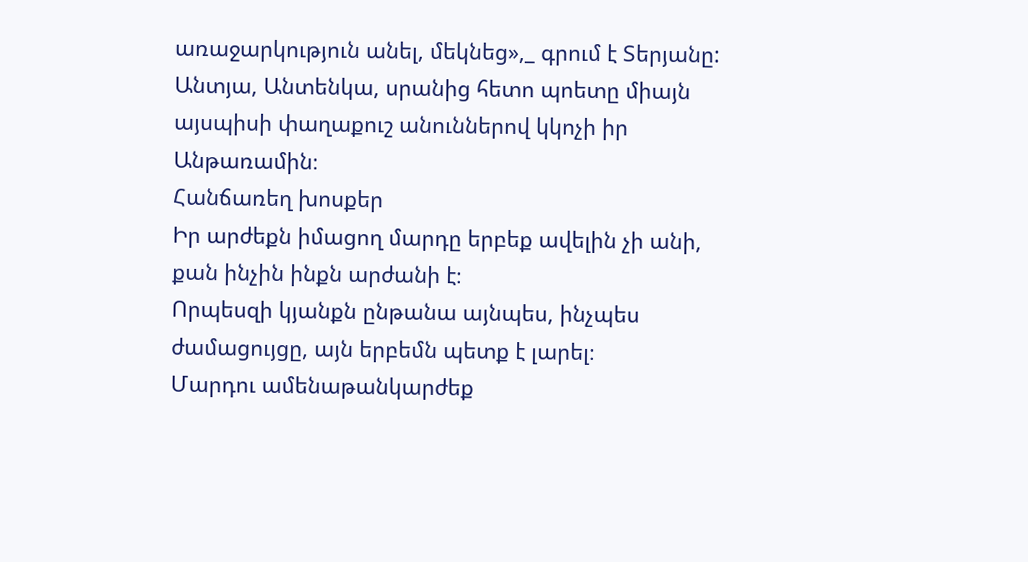առաջարկություն անել, մեկնեց»,_ գրում է Տերյանը: Անտյա, Անտենկա, սրանից հետո պոետը միայն այսպիսի փաղաքուշ անուններով կկոչի իր Անթառամին։
Հանճառեղ խոսքեր
Իր արժեքն իմացող մարդը երբեք ավելին չի անի, քան ինչին ինքն արժանի է։
Որպեսզի կյանքն ընթանա այնպես, ինչպես ժամացույցը, այն երբեմն պետք է լարել։
Մարդու ամենաթանկարժեք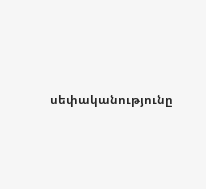սեփականությունը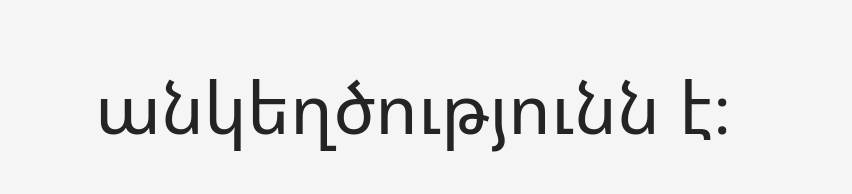անկեղծությունն է։